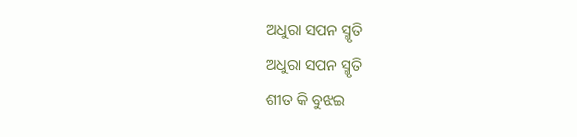ଅଧୁରା ସପନ ସ୍ମୃତି
ଅଧୁରା ସପନ ସ୍ମୃତି
ଶୀତ କି ବୁଝଇ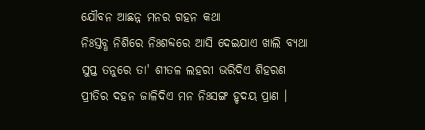ଯୌବନ ଆଛନ୍ନ ମନର ଗହନ କଥା
ନିଃସ୍ତବ୍ଧ ନିଶିରେ ନିଃଶବ୍ଦରେ ଆସି ଦେଇଯାଏ ଖାଲି ବ୍ୟଥା
ସୁପ୍ତ ତନୁରେ ତା' ଶୀତଳ ଲହରୀ ଭରିଦିଏ ଶିହରଣ
ପ୍ରୀତିର ଦହନ ଜାଳିଦିଏ ମନ ନିଃସଙ୍ଗ ହୃଦୟ ପ୍ରାଣ ।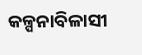କଳ୍ପନାବିଳାସୀ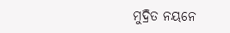ମୁଦ୍ରିତ ନୟନେ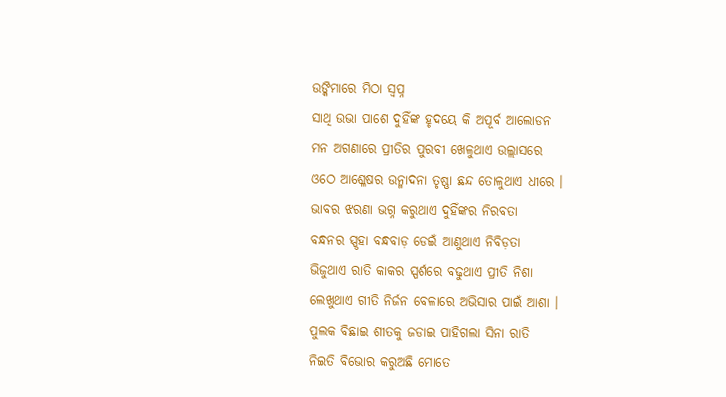ଉଙ୍କିମାରେ ମିଠା ସ୍ୱପ୍ନ
ସାଥି ଉଭା ପାଶେ ଦୁହିଁଙ୍କ ହୃଦୟେ କି ଅପୂର୍ବ ଆଲୋଡନ
ମନ ଅଗଣାରେ ପ୍ରୀତିର ପୁରବୀ ଖେଳୁଥାଏ ଉଲ୍ଲାସରେ
ଓଠେ ଆଶ୍ଳେଷର ଉନ୍ମାଦନା ତୃଷ୍ଣା ଛନ୍ଦ ତୋଳୁଥାଏ ଧୀରେ ।
ଭାବର ଝରଣା ଭଗ୍ନ କରୁଥାଏ ଦୁହିଁଙ୍କର ନିରବତା
ବନ୍ଧନର ସ୍ପୃହା ବନ୍ଧବାଡ଼ ଡେଇଁ ଆଣୁଥାଏ ନିବିଡ଼ତା
ଭିଜୁଥାଏ ରାତି କାକର ସ୍ପର୍ଶରେ ବଢୁଥାଏ ପ୍ରୀତି ନିଶା
ଲେଖୁଥାଏ ଗୀତି ନିର୍ଜନ ବେଳାରେ ଅଭିସାର ପାଇଁ ଆଶା ।
ପୁଲକ ବିଛାଇ ଶୀତକୁ ଜଡାଇ ପାହିଗଲା ସିନା ରାତି
ନିଇତି ବିଭୋର କରୁଅଛି ମୋତେ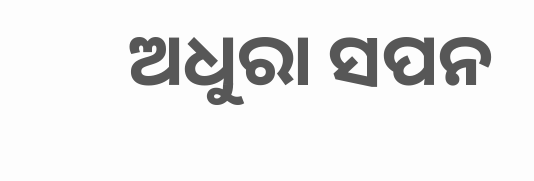ଅଧୁରା ସପନ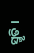ସ୍ମୃତି ।